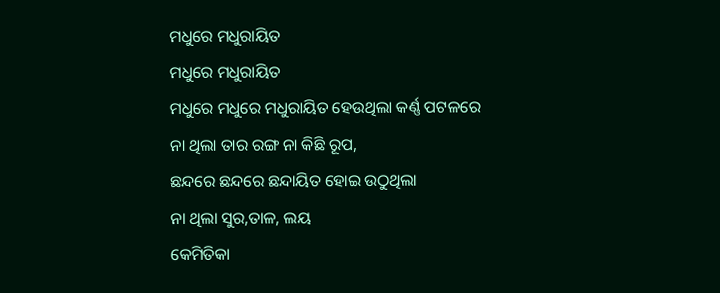ମଧୁରେ ମଧୁରାୟିତ
ମଧୁରେ ମଧୁରାୟିତ
ମଧୁରେ ମଧୁରେ ମଧୁରାୟିତ ହେଉଥିଲା କର୍ଣ୍ଣ ପଟଳରେ
ନା ଥିଲା ତାର ରଙ୍ଗ ନା କିଛି ରୂପ,
ଛନ୍ଦରେ ଛନ୍ଦରେ ଛନ୍ଦାୟିତ ହୋଇ ଉଠୁଥିଲା
ନା ଥିଲା ସୁର,ତାଳ, ଲୟ
କେମିତିକା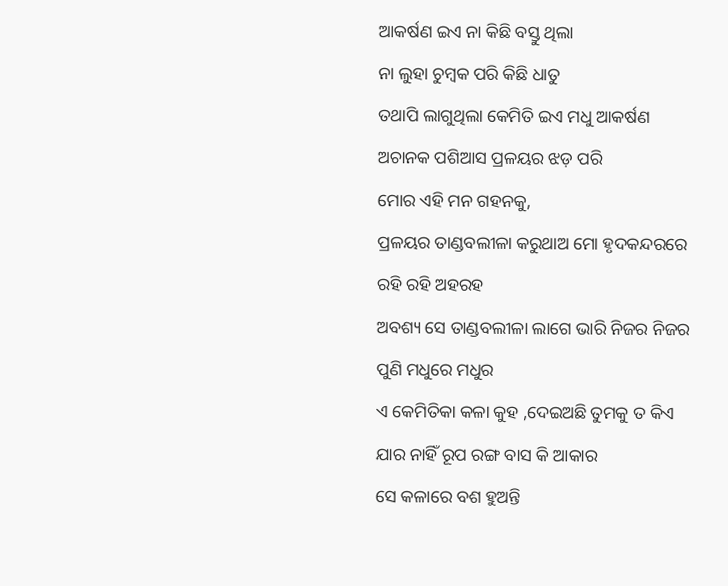ଆକର୍ଷଣ ଇଏ ନା କିଛି ବସ୍ତୁ ଥିଲା
ନା ଲୁହା ଚୁମ୍ବକ ପରି କିଛି ଧାତୁ
ତଥାପି ଲାଗୁଥିଲା କେମିତି ଇଏ ମଧୁ ଆକର୍ଷଣ
ଅଚାନକ ପଶିଆସ ପ୍ରଳୟର ଝଡ଼ ପରି
ମୋର ଏହି ମନ ଗହନକୁ,
ପ୍ରଳୟର ତାଣ୍ଡବଲୀଳା କରୁଥାଅ ମୋ ହୃଦକନ୍ଦରରେ
ରହି ରହି ଅହରହ
ଅବଶ୍ୟ ସେ ତାଣ୍ଡବଲୀଳା ଲାଗେ ଭାରି ନିଜର ନିଜର
ପୁଣି ମଧୁରେ ମଧୁର
ଏ କେମିତିକା କଳା କୁହ ,ଦେଇଅଛି ତୁମକୁ ତ କିଏ
ଯାର ନାହିଁ ରୂପ ରଙ୍ଗ ବାସ କି ଆକାର
ସେ କଳାରେ ବଶ ହୁଅନ୍ତି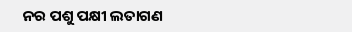ନର ପଶୁ ପକ୍ଷୀ ଲତାଗଣ